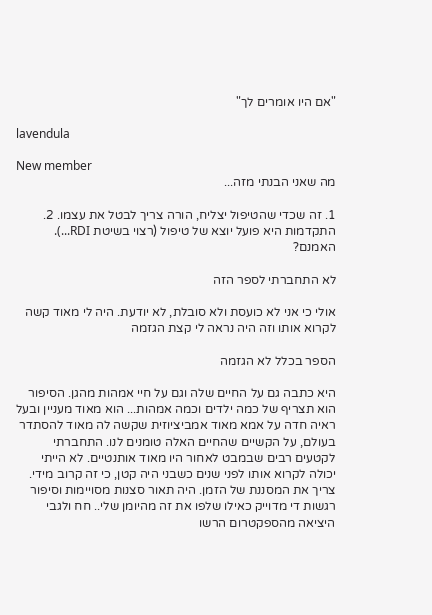"אם היו אומרים לך"

lavendula

New member
מה שאני הבנתי מזה...

1. זה שכדי שהטיפול יצליח, הורה צריך לבטל את עצמו. 2. התקדמות היא פועל יוצא של טיפול (רצוי בשיטת RDI...). האמנם?

לא התחברתי לספר הזה

אולי כי אני לא כועסת ולא סובלת, לא יודעת. היה לי מאוד קשה לקרוא אותו וזה היה נראה לי קצת הגזמה

הספר בכלל לא הגזמה

היא כתבה גם על החיים שלה וגם על חיי אמהות מהגן. הסיפור הוא תצריף של כמה ילדים וכמה אמהות... הוא מאוד מעניין ובעל ראיה חדה על אמא מאוד אמביציוזית שקשה לה מאוד להסתדר בעולם, על הקשיים שהחיים האלה טומנים לנו. התחברתי לקטעים רבים שבמבט לאחור היו מאוד אותנטיים. לא הייתי יכולה לקרוא אותו לפני שנים כשבני היה קטן, כי זה קרוב מידי. צריך את המסננת של הזמן. היה תאור סצנות מסויימות וסיפור רגשות די מדוייק כאילו שלפו את זה מהיומן שלי.. חח ולגבי היציאה מהספקטרום הרשו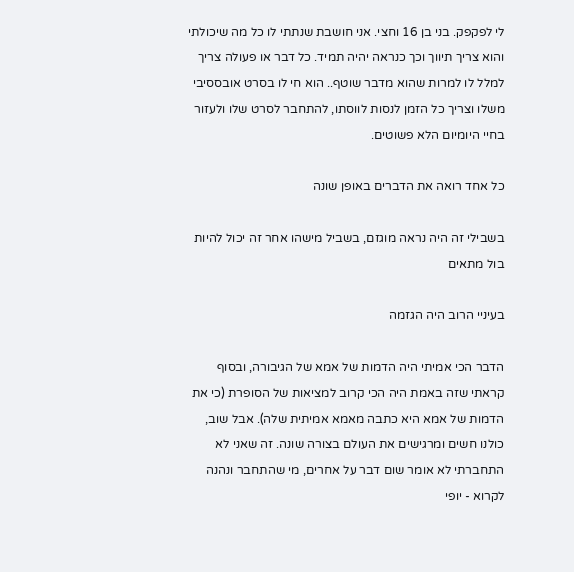לי לפקפק. בני בן 16 וחצי. אני חושבת שנתתי לו כל מה שיכולתי והוא צריך תיווך וכך כנראה יהיה תמיד. כל דבר או פעולה צריך למלל לו למרות שהוא מדבר שוטף.. הוא חי לו בסרט אובססיבי משלו וצריך כל הזמן לנסות לווסתו, להתחבר לסרט שלו ולעזור בחיי היומיום הלא פשוטים.

כל אחד רואה את הדברים באופן שונה

בשבילי זה היה נראה מוגזם, בשביל מישהו אחר זה יכול להיות בול מתאים

בעיניי הרוב היה הגזמה

הדבר הכי אמיתי היה הדמות של אמא של הגיבורה, ובסוף קראתי שזה באמת היה הכי קרוב למציאות של הסופרת (כי את הדמות של אמא היא כתבה מאמא אמיתית שלה). אבל שוב, כולנו חשים ומרגישים את העולם בצורה שונה. זה שאני לא התחברתי לא אומר שום דבר על אחרים, מי שהתחבר ונהנה לקרוא - יופי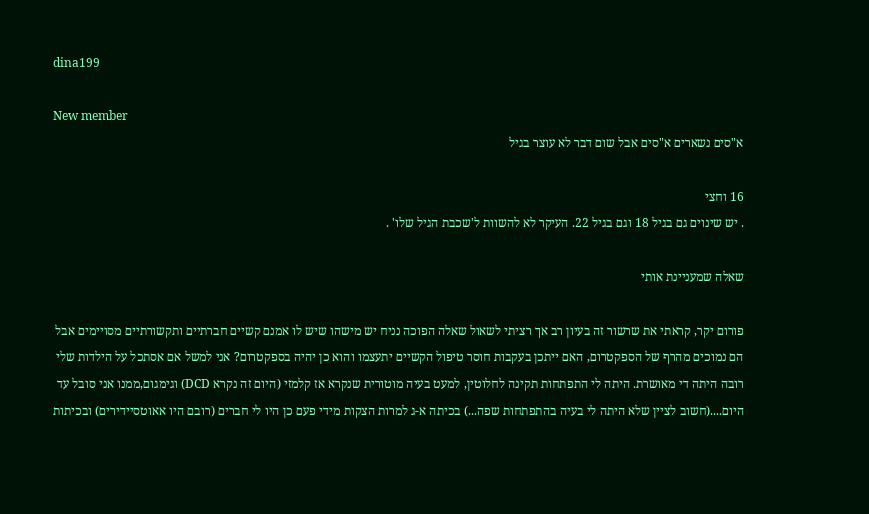dina199

New member
א"סים נשארים א"סים אבל שום דבר לא עוצר בגיל

16 וחצי
. יש שינוים גם בגיל 18 וגם בגיל 22. העיקר לא להשוות ל'שכבת הגיל שלו' .

שאלה שמעניינת אותי

פורום יקר, קראתי את שרשור זה בעיון רב אך רציתי לשאול שאלה הפוכה נניח יש מישהו שיש לו אמנם קשיים חברתיים ותקשורתיים מסויימים אבל הם נמוכים מהרף של הספקטרום, האם ייתכן בעקבות חוסר טיפול הקשיים יתעצמו והוא כן יהיה בספקטרום? אני למשל אם אסתכל על הילדות שלי רובה היתה די מאושרת. היתה לי התפתחות תקינה לחלוטין, למעט בעיה מוטורית שנקרא אז קלמזי (היום זה נקרא DCD) וגימגום,ממנו אני סובל עד היום....(חשוב לציין שלא היתה לי בעיה בהתפתחות שפה...) בכיתה א-ג למרות הצקות מידי פעם כן היו לי חברים (רובם היו אאוטסיידירים) ובכיתות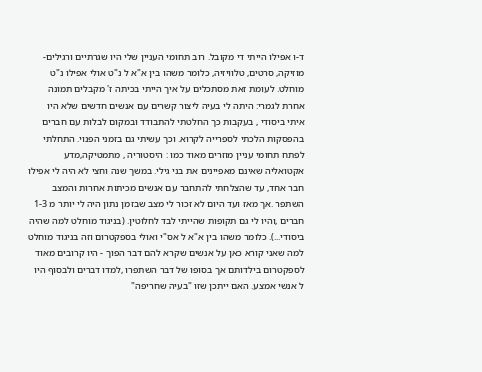ד-ו אפילו הייתי די מקובל. רוב תחומי העניין שלי היו שגרתיים ורגילים-מוזיקה, סרטים, טלוויזיה, כלומר משהו בין א"א ל נ"ט אולי אפילו נ"ט מוחלט. לעומת זאת מסתכלים על איך הייתי בכיתה ז' מקבלים תמונה אחרת לגמרי: היתה לי בעיה ליצור קשרים עם אנשים חדשים שלא היו איתי ביסודי , בעקבות כך החלטתי להתבודד ובמקום לבלות עם חברים בהפסקות הלכתי לספרייה לקרוא. וכך עשיתי גם בזמני הפנוי. התחלתי לפתח תחומי עניין מוזרים מאוד כמו : היסטוריה , מתמטיקה,מדע אקטואליה שאינם מאפיינים את בני גילי. במשך שנה וחצי לא היה לי אפילו חבר אחד, עד שהצלחתי להתחבר עם אנשים מכיתות אחרות והמצב השתפר .אך מאז ועד היום לא זכור לי מצב שבזמן נתון היה לי יותר מ 1-3 חברים ,והיו לי גם תקופות שהייתי לבד לחלוטין. (בניגוד מוחלט למה שהיה ביסודי...). כלומר משהו בין א"א ל אס"י ואולי בספקטרום וזה בניגוד מוחלט למה שאני קורא כאן על אנשים שקרא להם דבר הפוך - היו קרובים מאוד לספקטרום בילדותם אך בסופו של דבר השתפרו ,למדו דברים ולבסוף היו ל אנשי אמצע. האם ייתכן שזו "בעיה שחריפה"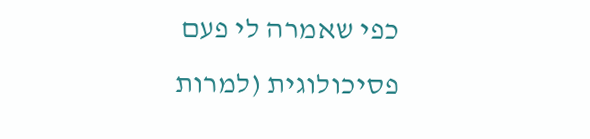כפי שאמרה לי פעם פסיכולוגית (למרות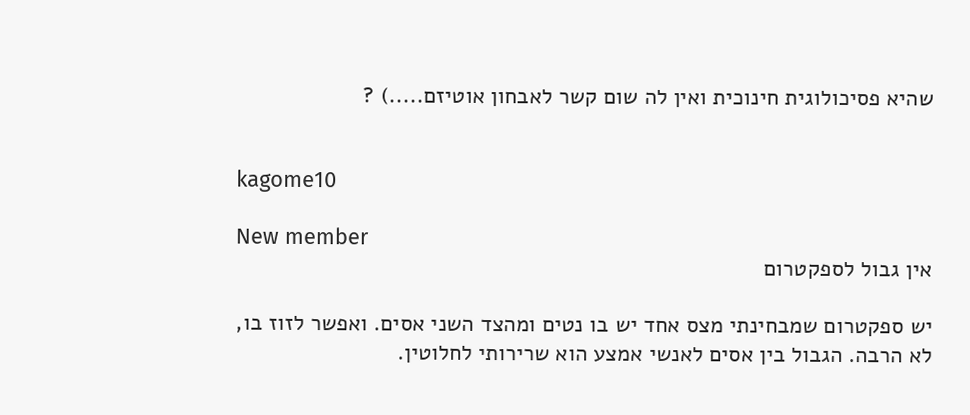שהיא פסיכולוגית חינוכית ואין לה שום קשר לאבחון אוטיזם.....) ?


kagome10

New member
אין גבול לספקטרום

יש ספקטרום שמבחינתי מצס אחד יש בו נטים ומהצד השני אסים. ואפשר לזוז בו, לא הרבה. הגבול בין אסים לאנשי אמצע הוא שרירותי לחלוטין.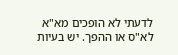לדעתי לא הופכים מא"א לא"ס או ההפך. יש בעיות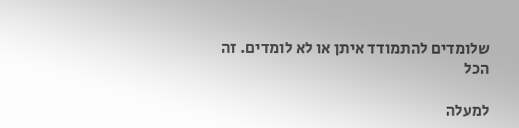שלומדים להתמודד איתן או לא לומדים. זה הכל

למעלה